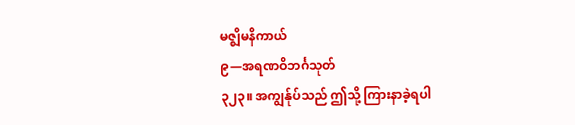မဇ္ဈိမနိကာယ်
၉—အရဏဝိဘင်္ဂသုတ်
၃၂၃။ အကျွန်ုပ်သည် ဤသို့ ကြားနာခဲ့ရပါ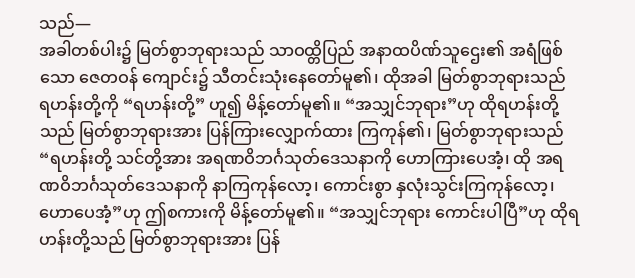သည်—
အခါတစ်ပါး၌ မြတ်စွာဘုရားသည် သာဝထ္တိပြည် အနာထပိဏ်သူဌေး၏ အရံဖြစ်သော ဇေတဝန် ကျောင်း၌ သီတင်းသုံးနေတော်မူ၏၊ ထိုအခါ မြတ်စွာဘုရားသည် ရဟန်းတို့ကို “ရဟန်းတို့” ဟူ၍ မိန့်တော်မူ၏။ “အသျှင်ဘုရား”ဟု ထိုရဟန်းတို့သည် မြတ်စွာဘုရားအား ပြန်ကြားလျှောက်ထား ကြကုန်၏၊ မြတ်စွာဘုရားသည် “ရဟန်းတို့ သင်တို့အား အရဏဝိဘင်္ဂသုတ်ဒေသနာကို ဟောကြားပေအံ့၊ ထို အရဏဝိဘင်္ဂသုတ်ဒေသနာကို နာကြကုန်လော့၊ ကောင်းစွာ နှလုံးသွင်းကြကုန်လော့၊ ဟောပေအံ့”ဟု ဤစကားကို မိန့်တော်မူ၏။ “အသျှင်ဘုရား ကောင်းပါပြီ”ဟု ထိုရဟန်းတို့သည် မြတ်စွာဘုရားအား ပြန်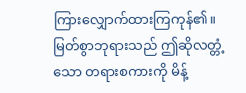ကြားလျှောက်ထားကြကုန်၏။ မြတ်စွာဘုရားသည် ဤဆိုလတ္တံ့သော တရားစကားကို မိန့်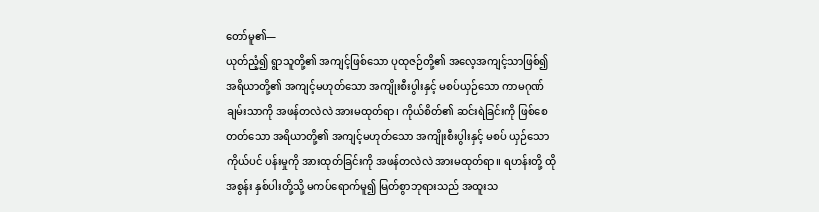တော်မူ၏—
ယုတ်ညံ့၍ ရွာသူတို့၏ အကျင့်ဖြစ်သော ပုထုဇဉ်တို့၏ အလေ့အကျင့်သာဖြစ်၍ အရိယာတို့၏ အကျင့်မဟုတ်သော အကျိုးစီးပွါးနှင့် မစပ်ယှဉ်သော ကာမဂုဏ်ချမ်းသာကို အဖန်တလဲလဲ အားမထုတ်ရာ၊ ကိုယ်စိတ်၏ ဆင်းရဲခြင်းကို ဖြစ်စေတတ်သော အရိယာတို့၏ အကျင့်မဟုတ်သော အကျိုးစီးပွါးနှင့် မစပ် ယှဉ်သော ကိုယ်ပင် ပန်းမှုကို အားထုတ်ခြင်းကို အဖန်တလဲလဲ အားမထုတ်ရာ။ ရဟန်းတို့ ထိုအစွန်း နှစ်ပါးတို့သို့ မကပ်ရောက်မူ၍ မြတ်စွာဘုရားသည် အထူးသ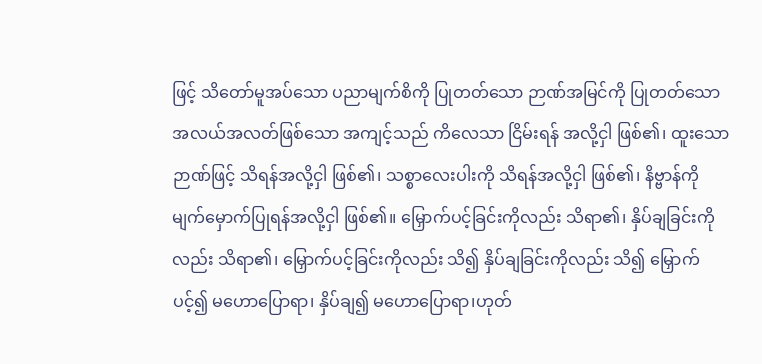ဖြင့် သိတော်မူအပ်သော ပညာမျက်စိကို ပြုတတ်သော ဉာဏ်အမြင်ကို ပြုတတ်သော အလယ်အလတ်ဖြစ်သော အကျင့်သည် ကိလေသာ ငြိမ်းရန် အလို့ငှါ ဖြစ်၏၊ ထူးသောဉာဏ်ဖြင့် သိရန်အလို့ငှါ ဖြစ်၏၊ သစ္စာလေးပါးကို သိရန်အလို့ငှါ ဖြစ်၏၊ နိဗ္ဗာန်ကို မျက်မှောက်ပြုရန်အလို့ငှါ ဖြစ်၏။ မြှောက်ပင့်ခြင်းကိုလည်း သိရာ၏၊ နှိပ်ချခြင်းကိုလည်း သိရာ၏၊ မြှောက်ပင့်ခြင်းကိုလည်း သိ၍ နှိပ်ချခြင်းကိုလည်း သိ၍ မြှောက်ပင့်၍ မဟောပြောရာ၊ နှိပ်ချ၍ မဟောပြောရာ၊ဟုတ်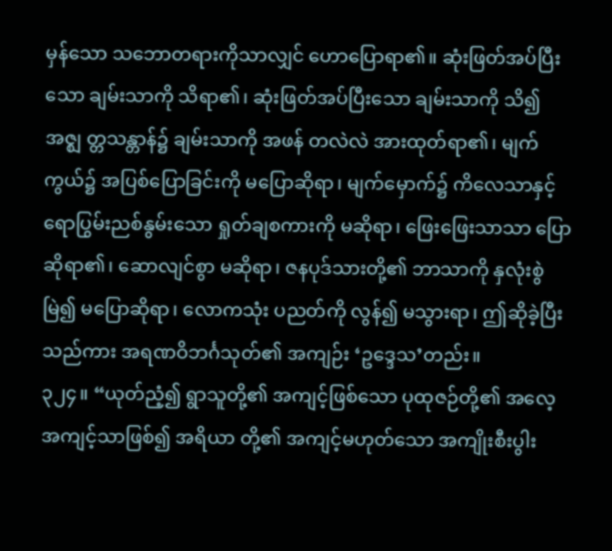မှန်သော သဘောတရားကိုသာလျှင် ဟောပြောရာ၏။ ဆုံးဖြတ်အပ်ပြီးသော ချမ်းသာကို သိရာ၏၊ ဆုံးဖြတ်အပ်ပြီးသော ချမ်းသာကို သိ၍ အဇ္ဈ တ္တသန္တာန်၌ ချမ်းသာကို အဖန် တလဲလဲ အားထုတ်ရာ၏၊ မျက်ကွယ်၌ အပြစ်ပြောခြင်းကို မပြောဆိုရာ၊ မျက်မှောက်၌ ကိလေသာနှင့် ရောပြွမ်းညစ်နွမ်းသော ရှုတ်ချစကားကို မဆိုရာ၊ ဖြေးဖြေးသာသာ ပြောဆိုရာ၏၊ ဆောလျင်စွာ မဆိုရာ၊ ဇနပုဒ်သားတို့၏ ဘာသာကို နှလုံးစွဲမြဲ၍ မပြောဆိုရာ၊ လောကသုံး ပညတ်ကို လွန်၍ မသွားရာ၊ ဤဆိုခဲ့ပြီးသည်ကား အရဏဝိဘင်္ဂသုတ်၏ အကျဉ်း ‘ဥဒ္ဒေသ’တည်း။
၃၂၄။ “ယုတ်ညံ့၍ ရွာသူတို့၏ အကျင့်ဖြစ်သော ပုထုဇဉ်တို့၏ အလေ့အကျင့်သာဖြစ်၍ အရိယာ တို့၏ အကျင့်မဟုတ်သော အကျိုးစီးပွါး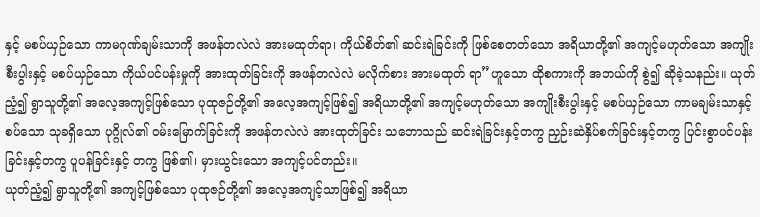နှင့် မစပ်ယှဉ်သော ကာမဂုဏ်ချမ်းသာကို အဖန်တလဲလဲ အားမထုတ်ရာ၊ ကိုယ်စိတ်၏ ဆင်းရဲခြင်းကို ဖြစ်စေတတ်သော အရိယာတို့၏ အကျင့်မဟုတ်သော အကျိုး စီးပွါးနှင့် မစပ်ယှဉ်သော ကိုယ်ပင်ပန်းမှုကို အားထုတ်ခြင်းကို အဖန်တလဲလဲ မလိုက်စား အားမထုတ် ရာ”ဟူသော ထိုစကားကို အဘယ်ကို စွဲ၍ ဆိုခဲ့သနည်း။ ယုတ်ညံ့၍ ရွာသူတို့၏ အလေ့အကျင့်ဖြစ်သော ပုထုဇဉ်တို့၏ အလေ့အကျင့်ဖြစ်၍ အရိယာတို့၏ အကျင့်မဟုတ်သော အကျိုးစီးပွါးနှင့် မစပ်ယှဉ်သော ကာမချမ်းသာနှင့် စပ်သော သုခရှိသော ပုဂ္ဂိုလ်၏ ဝမ်းမြောက်ခြင်းကို အဖန်တလဲလဲ အားထုတ်ခြင်း သဘောသည် ဆင်းရဲခြင်းနှင့်တကွ ညှဉ်းဆဲနှိပ်စက်ခြင်းနှင့်တကွ ပြင်းစွာပင်ပန်းခြင်းနှင့်တကွ ပူပန်ခြင်းနှင့် တကွ ဖြစ်၏၊ မှားယွင်းသော အကျင့်ပင်တည်း။
ယုတ်ညံ့၍ ရွာသူတို့၏ အကျင့်ဖြစ်သော ပုထုဇဉ်တို့၏ အလေ့အကျင့်သာဖြစ်၍ အရိယာ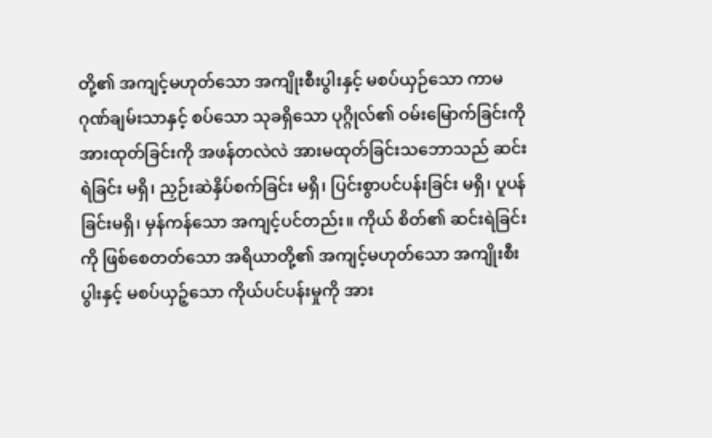တို့၏ အကျင့်မဟုတ်သော အကျိုးစီးပွါးနှင့် မစပ်ယှဉ်သော ကာမဂုဏ်ချမ်းသာနှင့် စပ်သော သုခရှိသော ပုဂ္ဂိုလ်၏ ဝမ်းမြောက်ခြင်းကို အားထုတ်ခြင်းကို အဖန်တလဲလဲ အားမထုတ်ခြင်းသဘောသည် ဆင်းရဲခြင်း မရှိ၊ ညှဉ်းဆဲနှိပ်စက်ခြင်း မရှိ၊ ပြင်းစွာပင်ပန်းခြင်း မရှိ၊ ပူပန်ခြင်းမရှိ၊ မှန်ကန်သော အကျင့်ပင်တည်း။ ကိုယ် စိတ်၏ ဆင်းရဲခြင်းကို ဖြစ်စေတတ်သော အရိယာတို့၏ အကျင့်မဟုတ်သော အကျိုးစီးပွါးနှင့် မစပ်ယှဉ့်သော ကိုယ်ပင်ပန်းမှုကို အား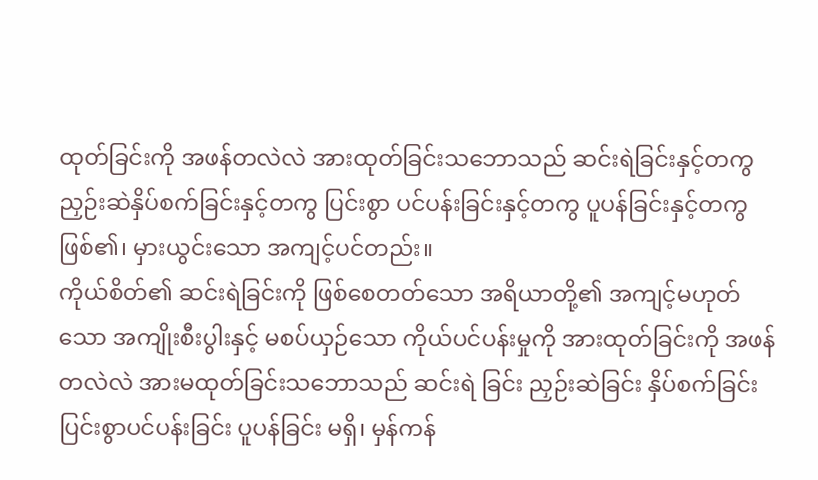ထုတ်ခြင်းကို အဖန်တလဲလဲ အားထုတ်ခြင်းသဘောသည် ဆင်းရဲခြင်းနှင့်တကွ ညှဉ်းဆဲနှိပ်စက်ခြင်းနှင့်တကွ ပြင်းစွာ ပင်ပန်းခြင်းနှင့်တကွ ပူပန်ခြင်းနှင့်တကွ ဖြစ်၏၊ မှားယွင်းသော အကျင့်ပင်တည်း။
ကိုယ်စိတ်၏ ဆင်းရဲခြင်းကို ဖြစ်စေတတ်သော အရိယာတို့၏ အကျင့်မဟုတ်သော အကျိုးစီးပွါးနှင့် မစပ်ယှဉ်သော ကိုယ်ပင်ပန်းမှုကို အားထုတ်ခြင်းကို အဖန်တလဲလဲ အားမထုတ်ခြင်းသဘောသည် ဆင်းရဲ ခြင်း ညှဉ်းဆဲခြင်း နှိပ်စက်ခြင်း ပြင်းစွာပင်ပန်းခြင်း ပူပန်ခြင်း မရှိ၊ မှန်ကန်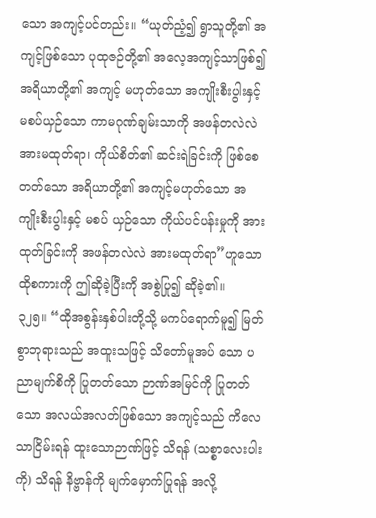သော အကျင့်ပင်တည်း။ “ယုတ်ညံ့၍ ရွာသူတို့၏ အကျင့်ဖြစ်သော ပုထုဇဉ်တို့၏ အလေ့အကျင့်သာဖြစ်၍ အရိယာတို့၏ အကျင့် မဟုတ်သော အကျိုးစီးပွါးနှင့် မစပ်ယှဉ်သော ကာမဂုဏ်ချမ်းသာကို အဖန်တလဲလဲ အားမထုတ်ရာ၊ ကိုယ်စိတ်၏ ဆင်းရဲခြင်းကို ဖြစ်စေတတ်သော အရိယာတို့၏ အကျင့်မဟုတ်သော အကျိုးစီးပွါးနှင့် မစပ် ယှဉ်သော ကိုယ်ပင်ပန်းမှုကို အားထုတ်ခြင်းကို အဖန်တလဲလဲ အားမထုတ်ရာ”ဟူသော ထိုစကားကို ဤဆိုခဲ့ပြီးကို အစွဲပြု၍ ဆိုခဲ့၏။
၃၂၅။ “ထိုအစွန်းနှစ်ပါးတို့သို့ မကပ်ရောက်မူ၍ မြတ်စွာဘုရားသည် အထူးသဖြင့် သိတော်မူအပ် သော ပညာမျက်စိကို ပြုတတ်သော ဉာဏ်အမြင်ကို ပြုတတ်သော အလယ်အလတ်ဖြစ်သော အကျင့်သည် ကိလေသာငြိမ်းရန် ထူးသောဉာဏ်ဖြင့် သိရန် (သစ္စာလေးပါးကို) သိရန် နိဗ္ဗာန်ကို မျက်မှောက်ပြုရန် အလို့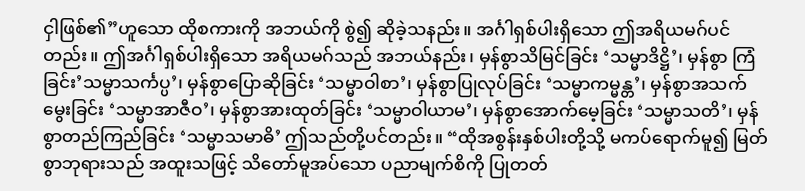ငှါဖြစ်၏”ဟူသော ထိုစကားကို အဘယ်ကို စွဲ၍ ဆိုခဲ့သနည်း။ အင်္ဂါရှစ်ပါးရှိသော ဤအရိယမဂ်ပင် တည်း။ ဤအင်္ဂါရှစ်ပါးရှိသော အရိယမဂ်သည် အဘယ်နည်း၊ မှန်စွာသိမြင်ခြင်း ‘သမ္မာဒိဋ္ဌိ’၊ မှန်စွာ ကြံခြင်း’သမ္မာသင်္ကပ္ပ’၊ မှန်စွာပြောဆိုခြင်း ‘သမ္မာဝါစာ’၊ မှန်စွာပြုလုပ်ခြင်း ‘သမ္မာကမ္မန္တ’၊ မှန်စွာအသက် မွေးခြင်း ‘သမ္မာအာဇီဝ’၊ မှန်စွာအားထုတ်ခြင်း ‘သမ္မာဝါယာမ’၊ မှန်စွာအောက်မေ့ခြင်း ‘သမ္မာသတိ’၊ မှန်စွာတည်ကြည်ခြင်း ‘သမ္မာသမာဓိ’ ဤသည်တို့ပင်တည်း။ “ထိုအစွန်းနှစ်ပါးတို့သို့ မကပ်ရောက်မူ၍ မြတ်စွာဘုရားသည် အထူးသဖြင့် သိတော်မူအပ်သော ပညာမျက်စိကို ပြုတတ်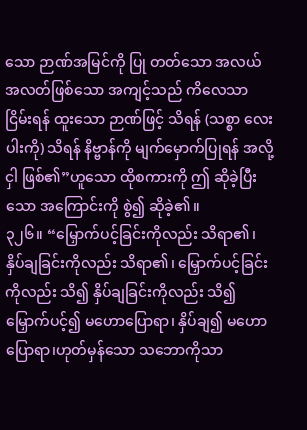သော ဉာဏ်အမြင်ကို ပြု တတ်သော အလယ်အလတ်ဖြစ်သော အကျင့်သည် ကိလေသာငြိမ်းရန် ထူးသော ဉာဏ်ဖြင့် သိရန် (သစ္စာ လေးပါးကို) သိရန် နိဗ္ဗာန်ကို မျက်မှောက်ပြုရန် အလို့ငှါ ဖြစ်၏”ဟူသော ထိုစကားကို ဤ ဆိုခဲ့ပြီးသော အကြောင်းကို စွဲ၍ ဆိုခဲ့၏။
၃၂၆။ “မြှောက်ပင့်ခြင်းကိုလည်း သိရာ၏၊ နှိပ်ချခြင်းကိုလည်း သိရာ၏၊ မြှောက်ပင့်ခြင်းကိုလည်း သိ၍ နှိပ်ချခြင်းကိုလည်း သိ၍ မြှောက်ပင့်၍ မဟောပြောရာ၊ နှိပ်ချ၍ မဟောပြောရာ၊ဟုတ်မှန်သော သဘောကိုသာ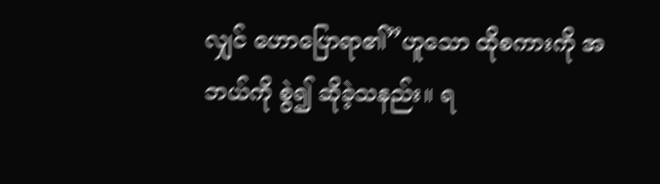လျှင် ဟောပြောရာ၏”ဟူသော ထိုစကားကို အဘယ်ကို စွဲ၍ ဆိုခဲ့သနည်း။ ရ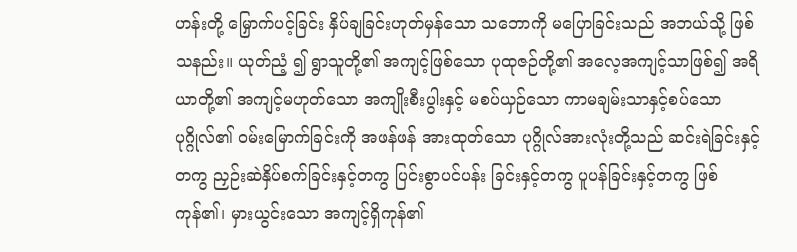ဟန်းတို့ မြှောက်ပင့်ခြင်း နှိပ်ချခြင်းဟုတ်မှန်သော သဘောကို မပြောခြင်းသည် အဘယ်သို့ ဖြစ်သနည်း။ ယုတ်ညံ့ ၍ ရွာသူတို့၏ အကျင့်ဖြစ်သော ပုထုဇဉ်တို့၏ အလေ့အကျင့်သာဖြစ်၍ အရိယာတို့၏ အကျင့်မဟုတ်သော အကျိုးစီးပွါးနှင့် မစပ်ယှဉ်သော ကာမချမ်းသာနှင့်စပ်သော ပုဂ္ဂိုလ်၏ ဝမ်းမြောက်ခြင်းကို အဖန်ဖန် အားထုတ်သော ပုဂ္ဂိုလ်အားလုံးတို့သည် ဆင်းရဲခြင်းနှင့်တကွ ညှဉ်းဆဲနှိပ်စက်ခြင်းနှင့်တကွ ပြင်းစွာပင်ပန်း ခြင်းနှင့်တကွ ပူပန်ခြင်းနှင့်တကွ ဖြစ်ကုန်၏၊ မှားယွင်းသော အကျင့်ရှိကုန်၏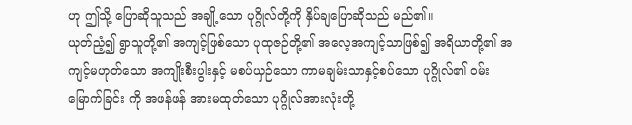ဟု ဤသို့ ပြောဆိုသူသည် အချို့သော ပုဂ္ဂိုလ်တို့ကို နှိပ်ချပြောဆိုသည် မည်၏။
ယုတ်ညံ့၍ ရွာသူတို့၏ အကျင့်ဖြစ်သော ပုထုဇဉ်တို့၏ အလေ့အကျင့်သာဖြစ်၍ အရိယာတို့၏ အကျင့်မဟုတ်သော အကျိုးစီးပွါးနှင့် မစပ်ယှဉ်သော ကာမချမ်းသာနှင့်စပ်သော ပုဂ္ဂိုလ်၏ ဝမ်းမြောက်ခြင်း ကို အဖန်ဖန် အားမထုတ်သော ပုဂ္ဂိုလ်အားလုံးတို့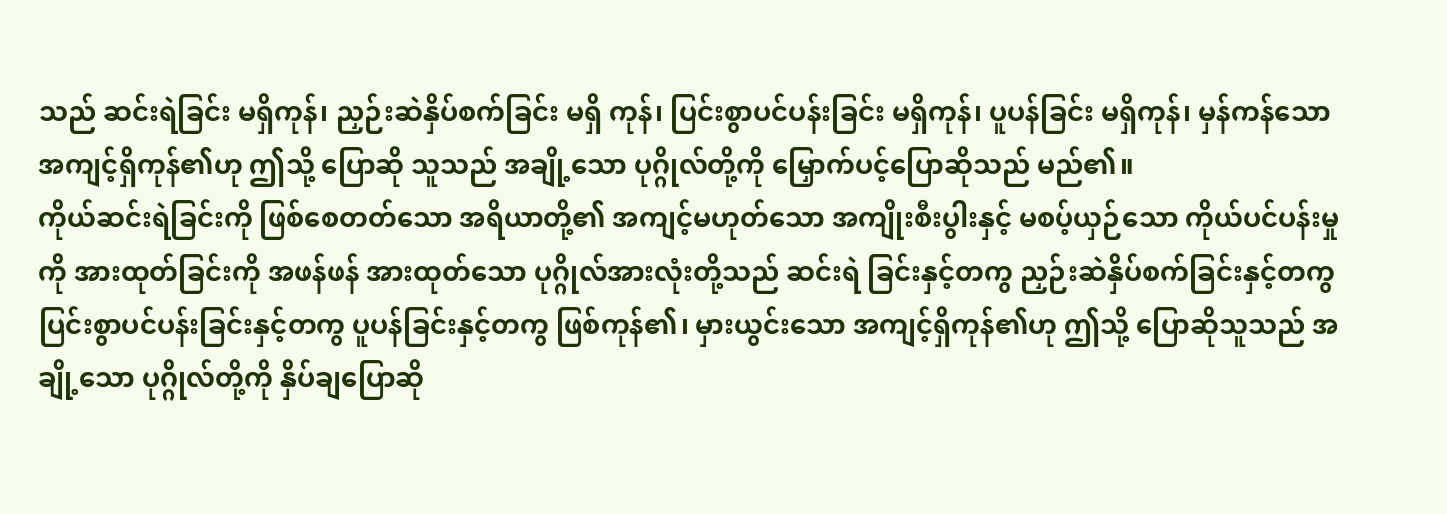သည် ဆင်းရဲခြင်း မရှိကုန်၊ ညှဉ်းဆဲနှိပ်စက်ခြင်း မရှိ ကုန်၊ ပြင်းစွာပင်ပန်းခြင်း မရှိကုန်၊ ပူပန်ခြင်း မရှိကုန်၊ မှန်ကန်သော အကျင့်ရှိကုန်၏ဟု ဤသို့ ပြောဆို သူသည် အချို့သော ပုဂ္ဂိုလ်တို့ကို မြှောက်ပင့်ပြောဆိုသည် မည်၏။
ကိုယ်ဆင်းရဲခြင်းကို ဖြစ်စေတတ်သော အရိယာတို့၏ အကျင့်မဟုတ်သော အကျိုးစီးပွါးနှင့် မစပ့်ယှဉ်သော ကိုယ်ပင်ပန်းမှုကို အားထုတ်ခြင်းကို အဖန်ဖန် အားထုတ်သော ပုဂ္ဂိုလ်အားလုံးတို့သည် ဆင်းရဲ ခြင်းနှင့်တကွ ညှဉ်းဆဲနှိပ်စက်ခြင်းနှင့်တကွ ပြင်းစွာပင်ပန်းခြင်းနှင့်တကွ ပူပန်ခြင်းနှင့်တကွ ဖြစ်ကုန်၏၊ မှားယွင်းသော အကျင့်ရှိကုန်၏ဟု ဤသို့ ပြောဆိုသူသည် အချို့သော ပုဂ္ဂိုလ်တို့ကို နှိပ်ချပြောဆို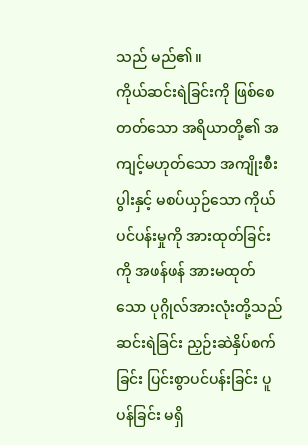သည် မည်၏။
ကိုယ်ဆင်းရဲခြင်းကို ဖြစ်စေတတ်သော အရိယာတို့၏ အကျင့်မဟုတ်သော အကျိုးစီးပွါးနှင့် မစပ်ယှဉ်သော ကိုယ်ပင်ပန်းမှုကို အားထုတ်ခြင်းကို အဖန်ဖန် အားမထုတ်သော ပုဂ္ဂိုလ်အားလုံးတို့သည် ဆင်းရဲခြင်း ညှဉ်းဆဲနှိပ်စက်ခြင်း ပြင်းစွာပင်ပန်းခြင်း ပူပန်ခြင်း မရှိ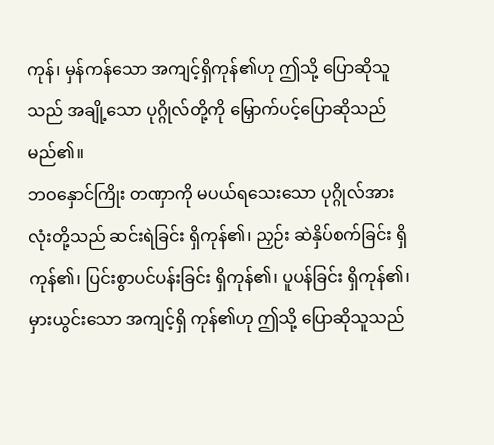ကုန်၊ မှန်ကန်သော အကျင့်ရှိကုန်၏ဟု ဤသို့ ပြောဆိုသူသည် အချို့သော ပုဂ္ဂိုလ်တို့ကို မြှောက်ပင့်ပြောဆိုသည် မည်၏။
ဘဝနှောင်ကြိုး တဏှာကို မပယ်ရသေးသော ပုဂ္ဂိုလ်အားလုံးတို့သည် ဆင်းရဲခြင်း ရှိကုန်၏၊ ညှဉ်း ဆဲနှိပ်စက်ခြင်း ရှိကုန်၏၊ ပြင်းစွာပင်ပန်းခြင်း ရှိကုန်၏၊ ပူပန်ခြင်း ရှိကုန်၏၊ မှားယွင်းသော အကျင့်ရှိ ကုန်၏ဟု ဤသို့ ပြောဆိုသူသည်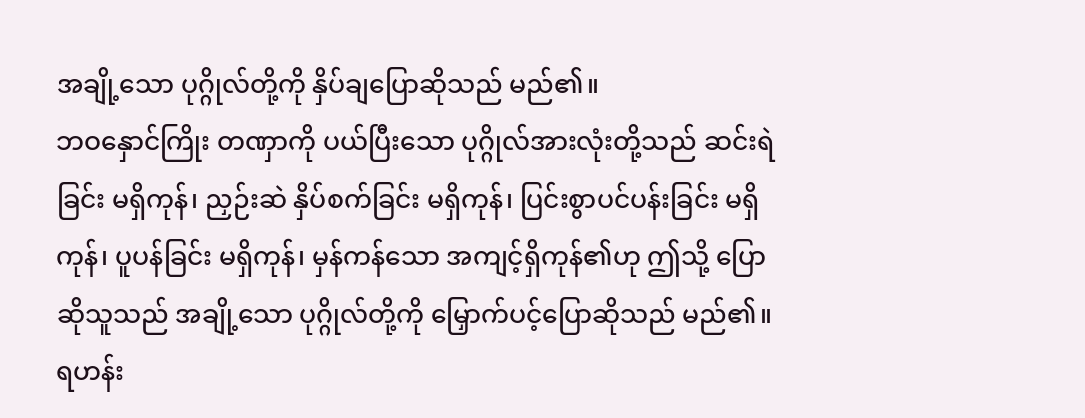အချို့သော ပုဂ္ဂိုလ်တို့ကို နှိပ်ချပြောဆိုသည် မည်၏။
ဘဝနှောင်ကြိုး တဏှာကို ပယ်ပြီးသော ပုဂ္ဂိုလ်အားလုံးတို့သည် ဆင်းရဲခြင်း မရှိကုန်၊ ညှဉ်းဆဲ နှိပ်စက်ခြင်း မရှိကုန်၊ ပြင်းစွာပင်ပန်းခြင်း မရှိကုန်၊ ပူပန်ခြင်း မရှိကုန်၊ မှန်ကန်သော အကျင့်ရှိကုန်၏ဟု ဤသို့ ပြောဆိုသူသည် အချို့သော ပုဂ္ဂိုလ်တို့ကို မြှောက်ပင့်ပြောဆိုသည် မည်၏။ ရဟန်း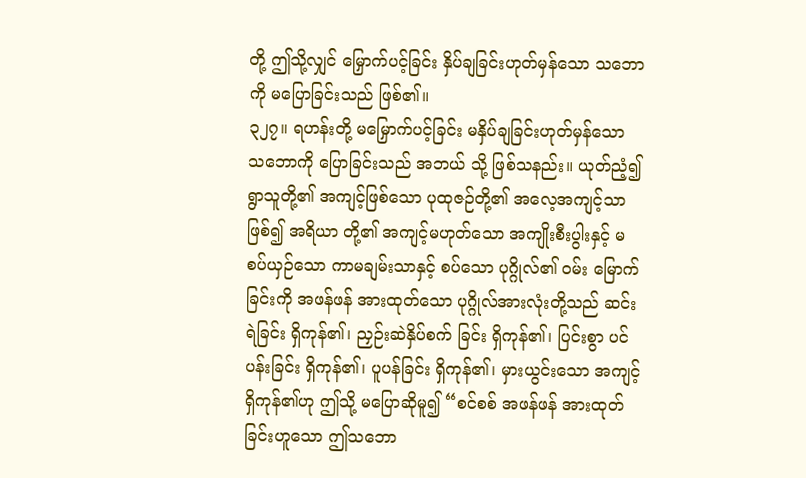တို့ ဤသို့လျှင် မြှောက်ပင့်ခြင်း နှိပ်ချခြင်းဟုတ်မှန်သော သဘောကို မပြောခြင်းသည် ဖြစ်၏။
၃၂၇။ ရဟန်းတို့ မမြှောက်ပင့်ခြင်း မနှိပ်ချခြင်းဟုတ်မှန်သော သဘောကို ပြောခြင်းသည် အဘယ် သို့ ဖြစ်သနည်း။ ယုတ်ညံ့၍ ရွာသူတို့၏ အကျင့်ဖြစ်သော ပုထုဇဉ်တို့၏ အလေ့အကျင့်သာဖြစ်၍ အရိယာ တို့၏ အကျင့်မဟုတ်သော အကျိုးစီးပွါးနှင့် မစပ်ယှဉ်သော ကာမချမ်းသာနှင့် စပ်သော ပုဂ္ဂိုလ်၏ ဝမ်း မြောက်ခြင်းကို အဖန်ဖန် အားထုတ်သော ပုဂ္ဂိုလ်အားလုံးတို့သည် ဆင်းရဲခြင်း ရှိကုန်၏၊ ညှဉ်းဆဲနှိပ်စက် ခြင်း ရှိကုန်၏၊ ပြင်းစွာ ပင်ပန်းခြင်း ရှိကုန်၏၊ ပူပန်ခြင်း ရှိကုန်၏၊ မှားယွင်းသော အကျင့်ရှိကုန်၏ဟု ဤသို့ မပြောဆိုမူ၍ “စင်စစ် အဖန်ဖန် အားထုတ်ခြင်းဟူသော ဤသဘော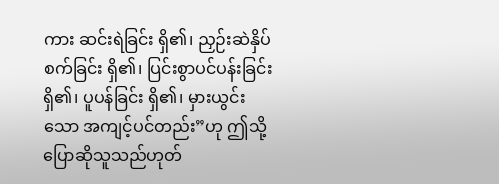ကား ဆင်းရဲခြင်း ရှိ၏၊ ညှဉ်းဆဲနှိပ်စက်ခြင်း ရှိ၏၊ ပြင်းစွာပင်ပန်းခြင်း ရှိ၏၊ ပူပန်ခြင်း ရှိ၏၊ မှားယွင်းသော အကျင့်ပင်တည်း”ဟု ဤသို့ ပြောဆိုသူသည်ဟုတ်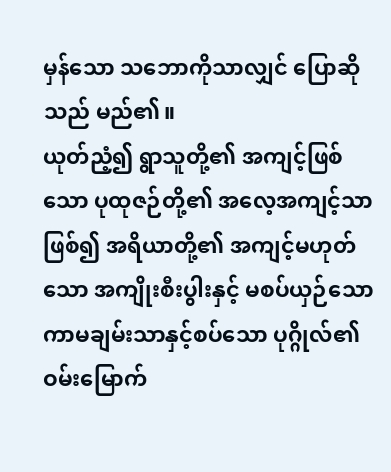မှန်သော သဘောကိုသာလျှင် ပြောဆိုသည် မည်၏။
ယုတ်ညံ့၍ ရွာသူတို့၏ အကျင့်ဖြစ်သော ပုထုဇဉ်တို့၏ အလေ့အကျင့်သာဖြစ်၍ အရိယာတို့၏ အကျင့်မဟုတ်သော အကျိုးစီးပွါးနှင့် မစပ်ယှဉ်သော ကာမချမ်းသာနှင့်စပ်သော ပုဂ္ဂိုလ်၏ ဝမ်းမြောက်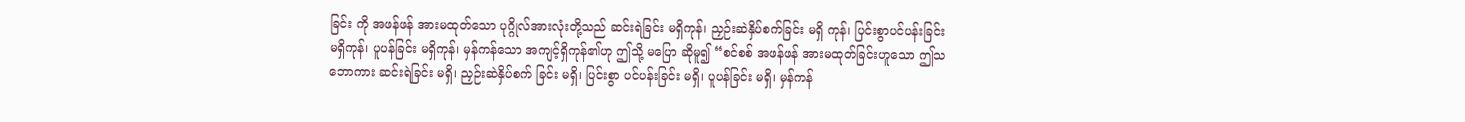ခြင်း ကို အဖန်ဖန် အားမထုတ်သော ပုဂ္ဂိုလ်အားလုံးတို့သည် ဆင်းရဲခြင်း မရှိကုန်၊ ညှဉ်းဆဲနှိပ်စက်ခြင်း မရှိ ကုန်၊ ပြင်းစွာပင်ပန်းခြင်း မရှိကုန်၊ ပူပန်ခြင်း မရှိကုန်၊ မှန်ကန်သော အကျင့်ရှိကုန်၏ဟု ဤသို့ မပြော ဆိုမူ၍ “စင်စစ် အဖန်ဖန် အားမထုတ်ခြင်းဟူသော ဤသဘောကား ဆင်းရဲခြင်း မရှိ၊ ညှဉ်းဆဲနှိပ်စက် ခြင်း မရှိ၊ ပြင်းစွာ ပင်ပန်းခြင်း မရှိ၊ ပူပန်ခြင်း မရှိ၊ မှန်ကန်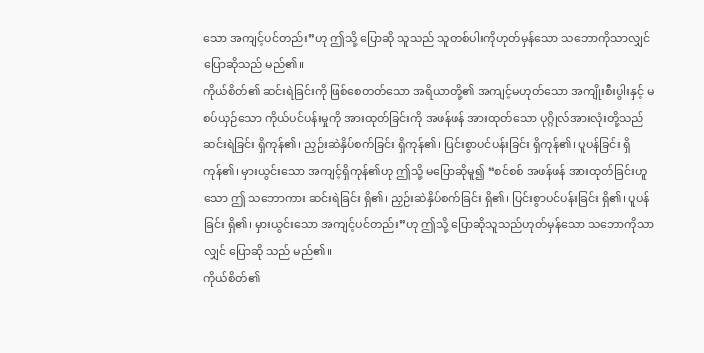သော အကျင့်ပင်တည်း”ဟု ဤသို့ ပြောဆို သူသည် သူတစ်ပါးကိုဟုတ်မှန်သော သဘောကိုသာလျှင် ပြောဆိုသည် မည်၏။
ကိုယ်စိတ်၏ ဆင်းရဲခြင်းကို ဖြစ်စေတတ်သော အရိယာတို့၏ အကျင့်မဟုတ်သော အကျိုးစီးပွါးနှင့် မစပ်ယှဉ်သော ကိုယ်ပင်ပန်းမှုကို အားထုတ်ခြင်းကို အဖန်ဖန် အားထုတ်သော ပုဂ္ဂိုလ်အားလုံးတို့သည် ဆင်းရဲခြင်း ရှိကုန်၏၊ ညှဉ်းဆဲနှိပ်စက်ခြင်း ရှိကုန်၏၊ ပြင်းစွာပင်ပန်းခြင်း ရှိကုန်၏၊ ပူပန်ခြင်း ရှိကုန်၏၊ မှားယွင်းသော အကျင့်ရှိကုန်၏ဟု ဤသို့ မပြောဆိုမူ၍ “စင်စစ် အဖန်ဖန် အားထုတ်ခြင်းဟူသော ဤ သဘောကား ဆင်းရဲခြင်း ရှိ၏၊ ညှဉ်းဆဲနှိပ်စက်ခြင်း ရှိ၏၊ ပြင်းစွာပင်ပန်းခြင်း ရှိ၏၊ ပူပန်ခြင်း ရှိ၏၊ မှားယွင်းသော အကျင့်ပင်တည်း”ဟု ဤသို့ ပြောဆိုသူသည်ဟုတ်မှန်သော သဘောကိုသာလျှင် ပြောဆို သည် မည်၏။
ကိုယ်စိတ်၏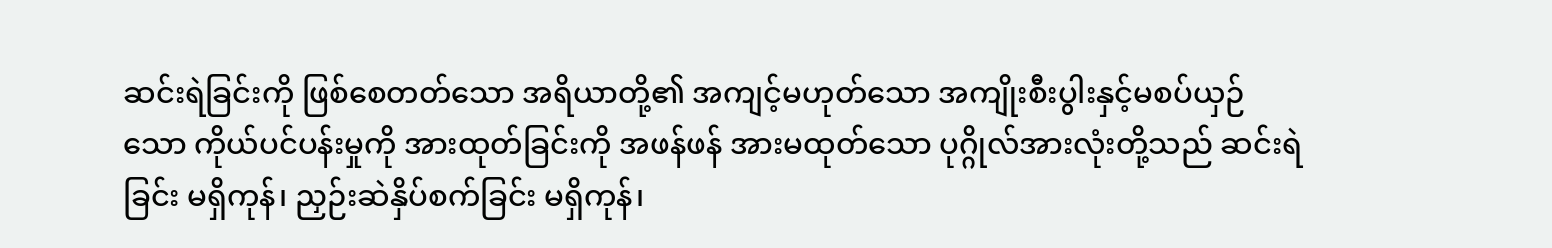ဆင်းရဲခြင်းကို ဖြစ်စေတတ်သော အရိယာတို့၏ အကျင့်မဟုတ်သော အကျိုးစီးပွါးနှင့်မစပ်ယှဉ်သော ကိုယ်ပင်ပန်းမှုကို အားထုတ်ခြင်းကို အဖန်ဖန် အားမထုတ်သော ပုဂ္ဂိုလ်အားလုံးတို့သည် ဆင်းရဲခြင်း မရှိကုန်၊ ညှဉ်းဆဲနှိပ်စက်ခြင်း မရှိကုန်၊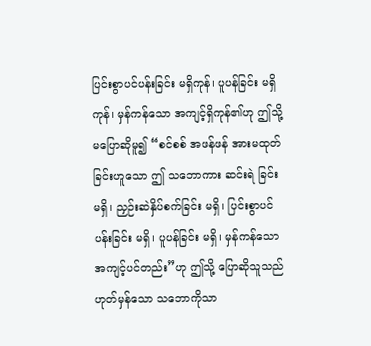ပြင်းစွာပင်ပန်းခြင်း မရှိကုန်၊ ပူပန်ခြင်း မရှိကုန်၊ မှန်ကန်သော အကျင့်ရှိကုန်၏ဟု ဤသို့ မပြောဆိုမူ၍ “စင်စစ် အဖန်ဖန် အားမထုတ်ခြင်းဟူသော ဤ သဘောကား ဆင်းရဲ ခြင်း မရှိ၊ ညှဉ်းဆဲနှိပ်စက်ခြင်း မရှိ၊ ပြင်းစွာပင်ပန်းခြင်း မရှိ၊ ပူပန်ခြင်း မရှိ၊ မှန်ကန်သော အကျင့်ပင်တည်း”ဟု ဤသို့ ပြောဆိုသူသည်ဟုတ်မှန်သော သဘောကိုသာ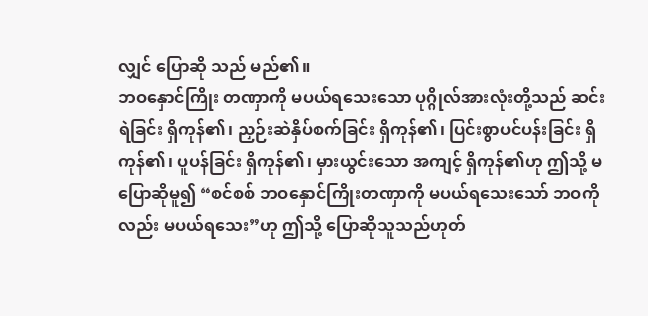လျှင် ပြောဆို သည် မည်၏။
ဘဝနှောင်ကြိုး တဏှာကို မပယ်ရသေးသော ပုဂ္ဂိုလ်အားလုံးတို့သည် ဆင်းရဲခြင်း ရှိကုန်၏၊ ညှဉ်းဆဲနှိပ်စက်ခြင်း ရှိကုန်၏၊ ပြင်းစွာပင်ပန်းခြင်း ရှိကုန်၏၊ ပူပန်ခြင်း ရှိကုန်၏၊ မှားယွင်းသော အကျင့် ရှိကုန်၏ဟု ဤသို့ မပြောဆိုမူ၍ “စင်စစ် ဘဝနှောင်ကြိုးတဏှာကို မပယ်ရသေးသော် ဘဝကိုလည်း မပယ်ရသေး”ဟု ဤသို့ ပြောဆိုသူသည်ဟုတ်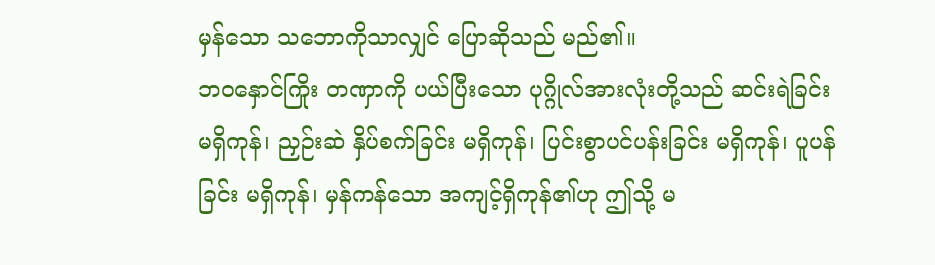မှန်သော သဘောကိုသာလျှင် ပြောဆိုသည် မည်၏။
ဘဝနှောင်ကြိုး တဏှာကို ပယ်ပြီးသော ပုဂ္ဂိုလ်အားလုံးတို့သည် ဆင်းရဲခြင်း မရှိကုန်၊ ညှဉ်းဆဲ နှိပ်စက်ခြင်း မရှိကုန်၊ ပြင်းစွာပင်ပန်းခြင်း မရှိကုန်၊ ပူပန်ခြင်း မရှိကုန်၊ မှန်ကန်သော အကျင့်ရှိကုန်၏ဟု ဤသို့ မ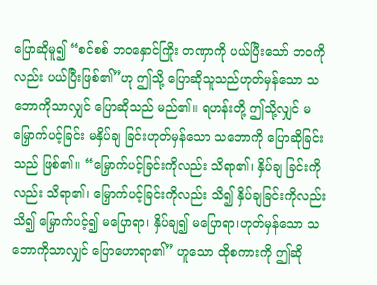ပြောဆိုမူ၍ “စင်စစ် ဘဝနှောင်ကြိုး တဏှာကို ပယ်ပြီးသော် ဘဝကိုလည်း ပယ်ပြီးဖြစ်၏”ဟု ဤသို့ ပြောဆိုသူသည်ဟုတ်မှန်သော သဘောကိုသာလျှင် ပြောဆိုသည် မည်၏။ ရဟန်းတို့ ဤသို့လျှင် မမြှောက်ပင့်ခြင်း မနှိပ်ချ ခြင်းဟုတ်မှန်သော သဘောကို ပြောဆိုခြင်းသည် ဖြစ်၏။ “မြှောက်ပင့်ခြင်းကိုလည်း သိရာ၏၊ နှိပ်ချ ခြင်းကိုလည်း သိရာ၏၊ မြှောက်ပင့်ခြင်းကိုလည်း သိ၍ နှိပ်ချခြင်းကိုလည်း သိ၍ မြှောက်ပင့်၍ မပြောရာ၊ နှိပ်ချ၍ မပြောရာ၊ဟုတ်မှန်သော သဘောကိုသာလျှင် ပြောဟောရာ၏” ဟူသော ထိုစကားကို ဤဆို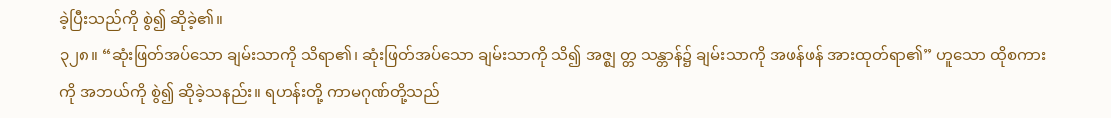ခဲ့ပြီးသည်ကို စွဲ၍ ဆိုခဲ့၏။
၃၂၈။ “ဆုံးဖြတ်အပ်သော ချမ်းသာကို သိရာ၏၊ ဆုံးဖြတ်အပ်သော ချမ်းသာကို သိ၍ အဇ္ဈ တ္တ သန္တာန်၌ ချမ်းသာကို အဖန်ဖန် အားထုတ်ရာ၏” ဟူသော ထိုစကားကို အဘယ်ကို စွဲ၍ ဆိုခဲ့သနည်း။ ရဟန်းတို့ ကာမဂုဏ်တို့သည်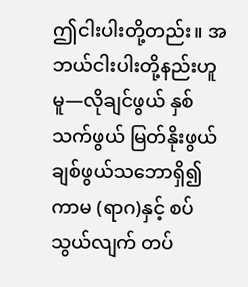ဤငါးပါးတို့တည်း။ အဘယ်ငါးပါးတို့နည်းဟူမူ—လိုချင်ဖွယ် နှစ်သက်ဖွယ် မြတ်နိုးဖွယ် ချစ်ဖွယ်သဘောရှိ၍ ကာမ (ရာဂ)နှင့် စပ်သွယ်လျက် တပ်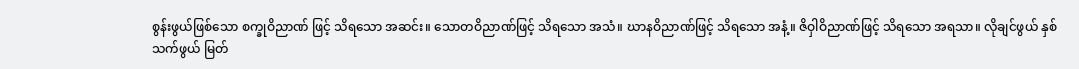စွန်းဖွယ်ဖြစ်သော စက္ခုဝိညာဏ် ဖြင့် သိရသော အဆင်း။ သောတဝိညာဏ်ဖြင့် သိရသော အသံ။ ဃာနဝိညာဏ်ဖြင့် သိရသော အနံ့။ ဇိဝှါဝိညာဏ်ဖြင့် သိရသော အရသာ။ လိုချင်ဖွယ် နှစ်သက်ဖွယ် မြတ်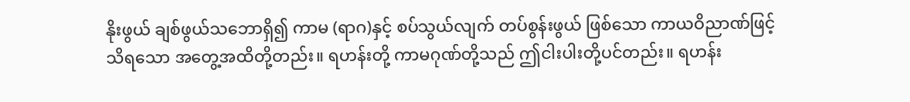နိုးဖွယ် ချစ်ဖွယ်သဘောရှိ၍ ကာမ (ရာဂ)နှင့် စပ်သွယ်လျက် တပ်စွန်းဖွယ် ဖြစ်သော ကာယဝိညာဏ်ဖြင့် သိရသော အတွေ့အထိတို့တည်း။ ရဟန်းတို့ ကာမဂုဏ်တို့သည် ဤငါးပါးတို့ပင်တည်း။ ရဟန်း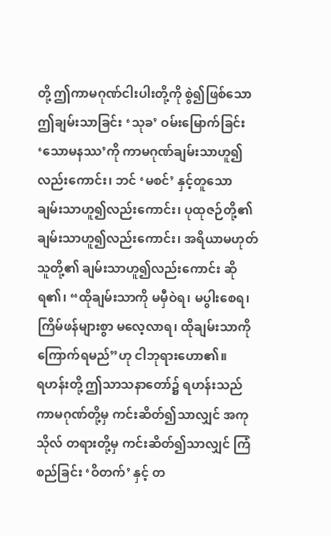တို့ ဤကာမဂုဏ်ငါးပါးတို့ကို စွဲ၍ဖြစ်သော ဤချမ်းသာခြင်း ‘သုခ’ ဝမ်းမြောက်ခြင်း ‘သောမနဿ’ကို ကာမဂုဏ်ချမ်းသာဟူ၍လည်းကောင်း၊ ဘင် ‘မစင်’ နှင့်တူသော ချမ်းသာဟူ၍လည်းကောင်း၊ ပုထုဇဉ်တို့၏ ချမ်းသာဟူ၍လည်းကောင်း၊ အရိယာမဟုတ် သူတို့၏ ချမ်းသာဟူ၍လည်းကောင်း ဆိုရ၏၊ “ထိုချမ်းသာကို မမှီဝဲရ၊ မပွါးစေရ၊ ကြိမ်ဖန်များစွာ မလေ့လာရ၊ ထိုချမ်းသာကို ကြောက်ရမည်”ဟု ငါဘုရားဟော၏။
ရဟန်းတို့ ဤသာသနာတော်၌ ရဟန်းသည် ကာမဂုဏ်တို့မှ ကင်းဆိတ်၍သာလျှင် အကုသိုလ် တရားတို့မှ ကင်းဆိတ်၍သာလျှင် ကြံစည်ခြင်း ‘ဝိတက်’ နှင့် တ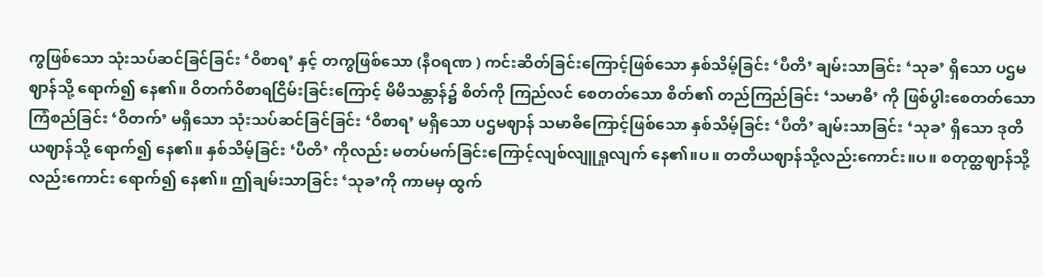ကွဖြစ်သော သုံးသပ်ဆင်ခြင်ခြင်း ‘ဝိစာရ’ နှင့် တကွဖြစ်သော (နီဝရဏ ) ကင်းဆိတ်ခြင်းကြောင့်ဖြစ်သော နှစ်သိမ့်ခြင်း ‘ပီတိ’ ချမ်းသာခြင်း ‘သုခ’ ရှိသော ပဌမဈာန်သို့ ရောက်၍ နေ၏။ ဝိတက်ဝိစာရငြိမ်းခြင်းကြောင့် မိမိသန္တာန်၌ စိတ်ကို ကြည်လင် စေတတ်သော စိတ်၏ တည်ကြည်ခြင်း ‘သမာဓိ’ ကို ဖြစ်ပွါးစေတတ်သော ကြံစည်ခြင်း ‘ဝိတက်’ မရှိသော သုံးသပ်ဆင်ခြင်ခြင်း ‘ဝိစာရ’ မရှိသော ပဌမဈာန် သမာဓိကြောင့်ဖြစ်သော နှစ်သိမ့်ခြင်း ‘ပီတိ’ ချမ်းသာခြင်း ‘သုခ’ ရှိသော ဒုတိယဈာန်သို့ ရောက်၍ နေ၏။ နှစ်သိမ့်ခြင်း ‘ပီတိ’ ကိုလည်း မတပ်မက်ခြင်းကြောင့်လျစ်လျူရှုလျက် နေ၏။ပ။ တတိယဈာန်သို့လည်းကောင်း။ပ။ စတုတ္ထဈာန်သို့လည်းကောင်း ရောက်၍ နေ၏။ ဤချမ်းသာခြင်း ‘သုခ’ကို ကာမမှ ထွက်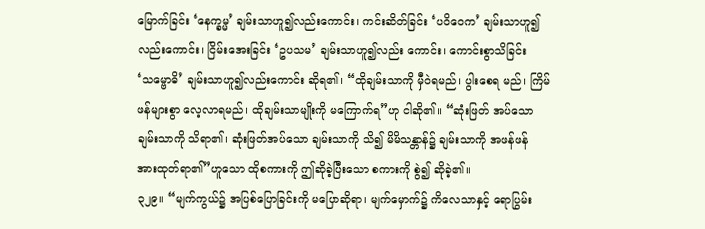မြောက်ခြင်း ‘နေက္ခမ္မ’ ချမ်းသာဟူ၍လည်းကောင်း၊ ကင်းဆိတ်ခြင်း ‘ပဝိဝေက’ ချမ်းသာဟူ၍လည်းကောင်း၊ ငြိမ်းအေးခြင်း ‘ဥပသမ’ ချမ်းသာဟူ၍လည်း ကောင်း၊ ကောင်းစွာသိခြင်း ‘သမ္ဗောဓိ’ ချမ်းသာဟူ၍လည်းကောင်း ဆိုရ၏၊ “ထိုချမ်းသာကို မှီဝဲရမည်၊ ပွါးစေရ မည်၊ ကြိမ်ဖန်များစွာ လေ့လာရမည်၊ ထိုချမ်းသာမျိုးကို မကြောက်ရ”ဟု ငါဆို၏။ “ဆုံးဖြတ် အပ်သော ချမ်းသာကို သိရာ၏၊ ဆုံးဖြတ်အပ်သော ချမ်းသာကို သိ၍ မိမိသန္တာန်၌ ချမ်းသာကို အဖန်ဖန် အားထုတ်ရာ၏”ဟူသော ထိုစကားကို ဤဆိုခဲ့ပြီးသော စကားကို စွဲ၍ ဆိုခဲ့၏။
၃၂၉။ “မျက်ကွယ်၌ အပြစ်ပြောခြင်းကို မပြောဆိုရာ၊ မျက်မှောက်၌ ကိလေသာနှင့် ရောပြွမ်း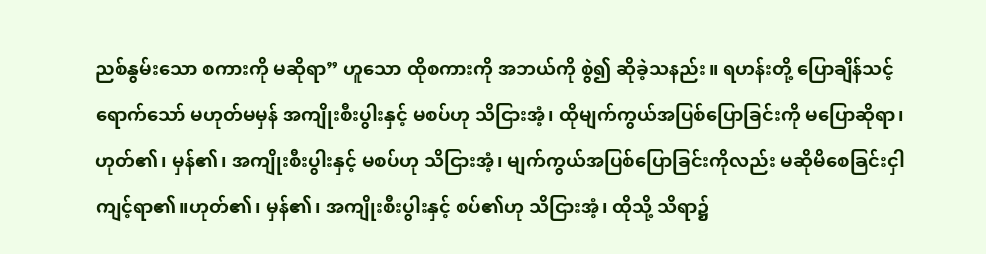ညစ်နွမ်းသော စကားကို မဆိုရာ” ဟူသော ထိုစကားကို အဘယ်ကို စွဲ၍ ဆိုခဲ့သနည်း။ ရဟန်းတို့ ပြောချိန်သင့်ရောက်သော် မဟုတ်မမှန် အကျိုးစီးပွါးနှင့် မစပ်ဟု သိငြားအံ့၊ ထိုမျက်ကွယ်အပြစ်ပြောခြင်းကို မပြောဆိုရာ၊ဟုတ်၏၊ မှန်၏၊ အကျိုးစီးပွါးနှင့် မစပ်ဟု သိငြားအံ့၊ မျက်ကွယ်အပြစ်ပြောခြင်းကိုလည်း မဆိုမိစေခြင်းငှါ ကျင့်ရာ၏။ဟုတ်၏၊ မှန်၏၊ အကျိုးစီးပွါးနှင့် စပ်၏ဟု သိငြားအံ့၊ ထိုသို့ သိရာ၌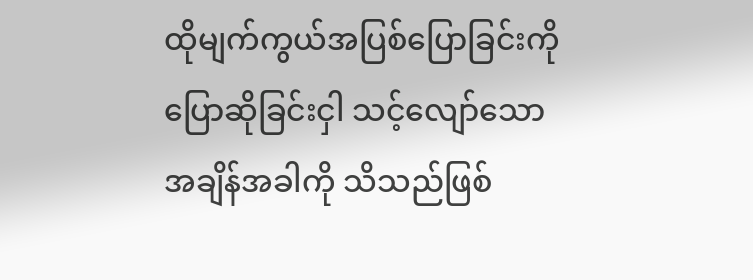ထိုမျက်ကွယ်အပြစ်ပြောခြင်းကို ပြောဆိုခြင်းငှါ သင့်လျော်သော အချိန်အခါကို သိသည်ဖြစ်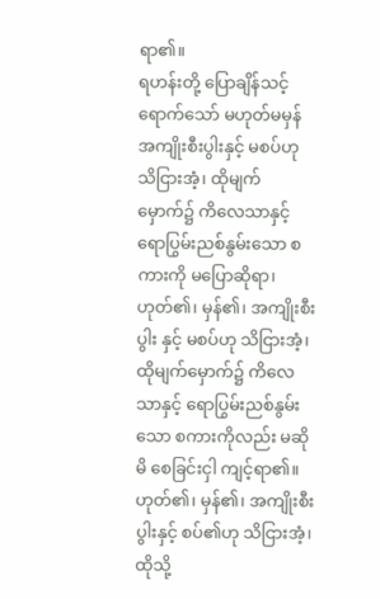ရာ၏။
ရဟန်းတို့ ပြောချိန်သင့်ရောက်သော် မဟုတ်မမှန် အကျိုးစီးပွါးနှင့် မစပ်ဟု သိငြားအံ့၊ ထိုမျက် မှောက်၌ ကိလေသာနှင့် ရောပြွမ်းညစ်နွမ်းသော စကားကို မပြောဆိုရာ၊ဟုတ်၏၊ မှန်၏၊ အကျိုးစီးပွါး နှင့် မစပ်ဟု သိငြားအံ့၊ ထိုမျက်မှောက်၌ ကိလေသာနှင့် ရောပြွမ်းညစ်နွမ်းသော စကားကိုလည်း မဆိုမိ စေခြင်းငှါ ကျင့်ရာ၏။ဟုတ်၏၊ မှန်၏၊ အကျိုးစီးပွါးနှင့် စပ်၏ဟု သိငြားအံ့၊ ထိုသို့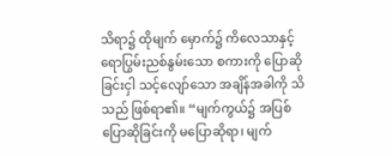သိရာ၌ ထိုမျက် မှောက်၌ ကိလေသာနှင့် ရောပြွမ်းညစ်နွမ်းသော စကားကို ပြောဆိုခြင်းငှါ သင့်လျော်သော အချိန်အခါကို သိသည် ဖြစ်ရာ၏။ “မျက်ကွယ်၌ အပြစ်ပြောဆိုခြင်းကို မပြောဆိုရာ၊ မျက်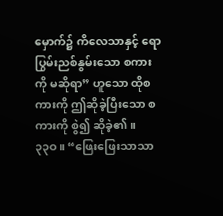မှောက်၌ ကိလေသာနှင့် ရောပြွမ်းညစ်နွမ်းသော စကားကို မဆိုရာ” ဟူသော ထိုစကားကို ဤဆိုခဲ့ပြီးသော စကားကို စွဲ၍ ဆိုခဲ့၏။
၃၃ဝ။ “ဖြေးဖြေးသာသာ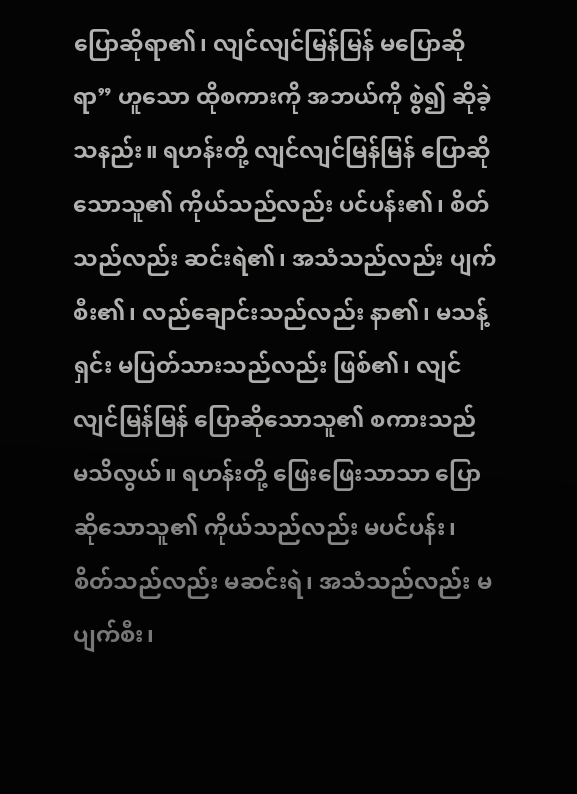ပြောဆိုရာ၏၊ လျင်လျင်မြန်မြန် မပြောဆိုရာ” ဟူသော ထိုစကားကို အဘယ်ကို စွဲ၍ ဆိုခဲ့သနည်း။ ရဟန်းတို့ လျင်လျင်မြန်မြန် ပြောဆိုသောသူ၏ ကိုယ်သည်လည်း ပင်ပန်း၏၊ စိတ်သည်လည်း ဆင်းရဲ၏၊ အသံသည်လည်း ပျက်စီး၏၊ လည်ချောင်းသည်လည်း နာ၏၊ မသန့်ရှင်း မပြတ်သားသည်လည်း ဖြစ်၏၊ လျင်လျင်မြန်မြန် ပြောဆိုသောသူ၏ စကားသည် မသိလွယ်။ ရဟန်းတို့ ဖြေးဖြေးသာသာ ပြောဆိုသောသူ၏ ကိုယ်သည်လည်း မပင်ပန်း၊ စိတ်သည်လည်း မဆင်းရဲ၊ အသံသည်လည်း မပျက်စီး၊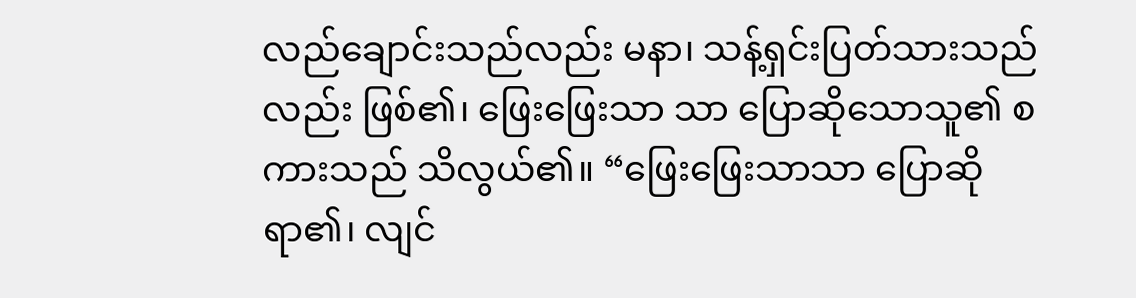လည်ချောင်းသည်လည်း မနာ၊ သန့်ရှင်းပြတ်သားသည်လည်း ဖြစ်၏၊ ဖြေးဖြေးသာ သာ ပြောဆိုသောသူ၏ စကားသည် သိလွယ်၏။ “ဖြေးဖြေးသာသာ ပြောဆိုရာ၏၊ လျင်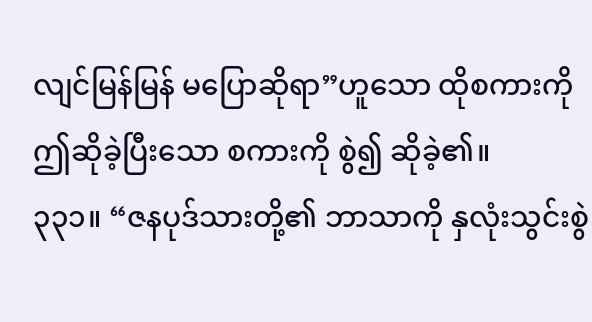လျင်မြန်မြန် မပြောဆိုရာ”ဟူသော ထိုစကားကို ဤဆိုခဲ့ပြီးသော စကားကို စွဲ၍ ဆိုခဲ့၏။
၃၃၁။ “ဇနပုဒ်သားတို့၏ ဘာသာကို နှလုံးသွင်းစွဲ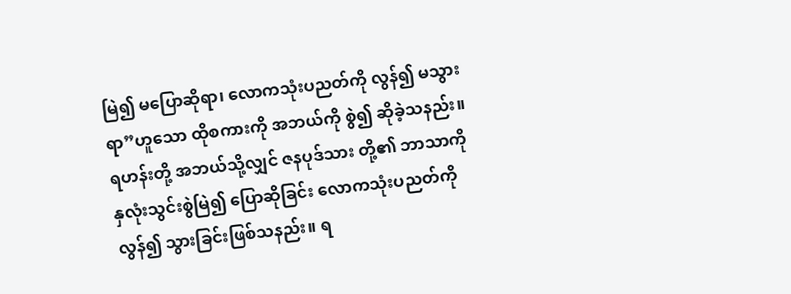မြဲ၍ မပြောဆိုရာ၊ လောကသုံးပညတ်ကို လွန်၍ မသွားရာ”ဟူသော ထိုစကားကို အဘယ်ကို စွဲ၍ ဆိုခဲ့သနည်း။ ရဟန်းတို့ အဘယ်သို့လျှင် ဇနပုဒ်သား တို့၏ ဘာသာကို နှလုံးသွင်းစွဲမြဲ၍ ပြောဆိုခြင်း လောကသုံးပညတ်ကို လွန်၍ သွားခြင်းဖြစ်သနည်း။ ရ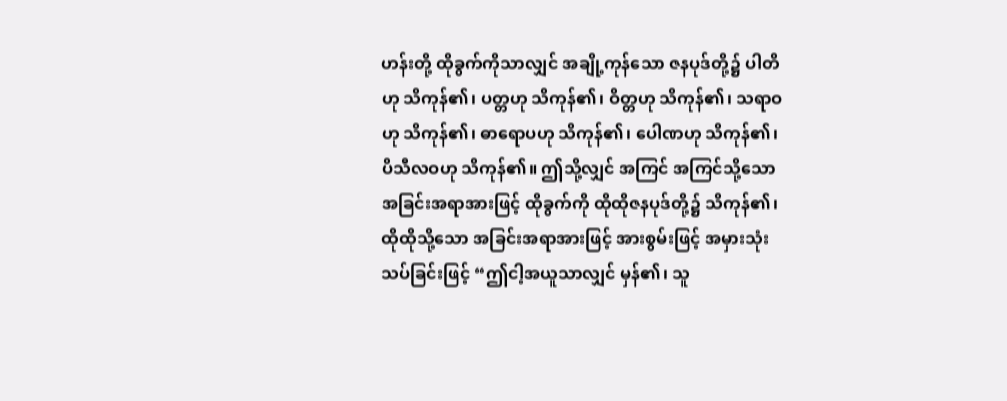ဟန်းတို့ ထိုခွက်ကိုသာလျှင် အချို့ကုန်သော ဇနပုဒ်တို့၌ ပါတိဟု သိကုန်၏၊ ပတ္တဟု သိကုန်၏၊ ဝိတ္တဟု သိကုန်၏၊ သရာဝဟု သိကုန်၏၊ ဓာရောပဟု သိကုန်၏၊ ပေါဏဟု သိကုန်၏၊ ပိသီလဝဟု သိကုန်၏။ ဤသို့လျှင် အကြင် အကြင်သို့သော အခြင်းအရာအားဖြင့် ထိုခွက်ကို ထိုထိုဇနပုဒ်တို့၌ သိကုန်၏၊ ထိုထိုသို့သော အခြင်းအရာအားဖြင့် အားစွမ်းဖြင့် အမှားသုံးသပ်ခြင်းဖြင့် “ဤငါ့အယူသာလျှင် မှန်၏၊ သူ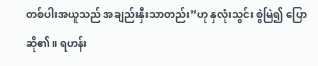တစ်ပါးအယူသည် အချည်းနှီးသာတည်း”ဟု နှလုံးသွင်း စွဲမြဲ၍ ပြောဆို၏။ ရဟန်း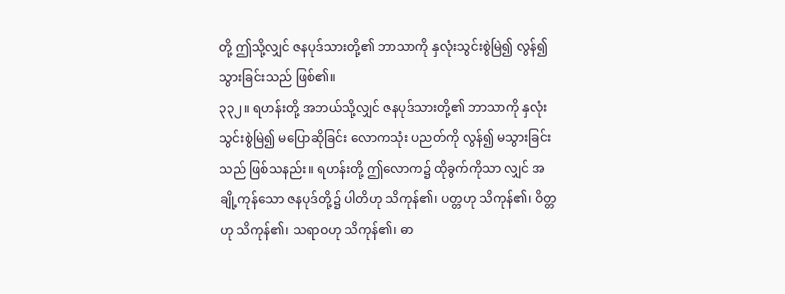တို့ ဤသို့လျှင် ဇနပုဒ်သားတို့၏ ဘာသာကို နှလုံးသွင်းစွဲမြဲ၍ လွန်၍ သွားခြင်းသည် ဖြစ်၏။
၃၃၂။ ရဟန်းတို့ အဘယ်သို့လျှင် ဇနပုဒ်သားတို့၏ ဘာသာကို နှလုံးသွင်းစွဲမြဲ၍ မပြောဆိုခြင်း လောကသုံး ပညတ်ကို လွန်၍ မသွားခြင်းသည် ဖြစ်သနည်း။ ရဟန်းတို့ ဤလောက၌ ထိုခွက်ကိုသာ လျှင် အချို့ကုန်သော ဇနပုဒ်တို့၌ ပါတိဟု သိကုန်၏၊ ပတ္တဟု သိကုန်၏၊ ဝိတ္တဟု သိကုန်၏၊ သရာဝဟု သိကုန်၏၊ ဓာ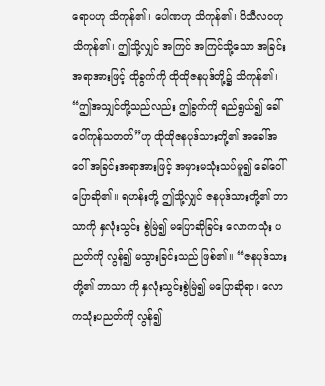ရောပဟု သိကုန်၏၊ ပေါဏဟု သိကုန်၏၊ ပိသီလဝဟု သိကုန်၏၊ ဤသို့လျှင် အကြင် အကြင်သို့သော အခြင်းအရာအားဖြင့် ထိုခွက်ကို ထိုထိုဇနပုဒ်တို့၌ သိကုန်၏၊ “ဤအသျှင်တို့သည်လည်း ဤခွက်ကို ရည်ရွယ်၍ ခေါ်ဝေါ်ကုန်သတတ်”ဟု ထိုထိုဇနပုဒ်သားတို့၏ အခေါ်အဝေါ် အခြင်းအရာအားဖြင့် အမှားမသုံးသပ်မူ၍ ခေါ်ဝေါ်ပြောဆို၏။ ရဟန်းတို့ ဤသို့လျှင် ဇနပုဒ်သားတို့၏ ဘာသာကို နှလုံးသွင်း စွဲမြဲ၍ မပြောဆိုခြင်း လောကသုံး ပညတ်ကို လွန်၍ မသွားခြင်းသည် ဖြစ်၏။ “ဇနပုဒ်သားတို့၏ ဘာသာ ကို နှလုံးသွင်းစွဲမြဲ၍ မပြောဆိုရာ၊ လောကသုံးပညတ်ကို လွန်၍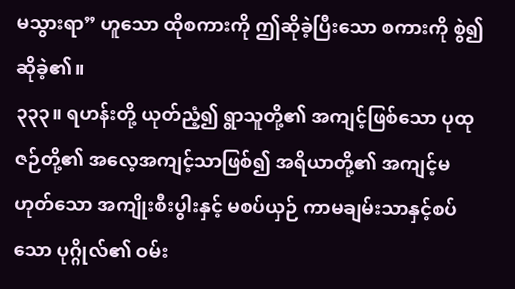မသွားရာ” ဟူသော ထိုစကားကို ဤဆိုခဲ့ပြီးသော စကားကို စွဲ၍ ဆိုခဲ့၏။
၃၃၃။ ရဟန်းတို့ ယုတ်ညံ့၍ ရွာသူတို့၏ အကျင့်ဖြစ်သော ပုထုဇဉ်တို့၏ အလေ့အကျင့်သာဖြစ်၍ အရိယာတို့၏ အကျင့်မဟုတ်သော အကျိုးစီးပွါးနှင့် မစပ်ယှဉ် ကာမချမ်းသာနှင့်စပ်သော ပုဂ္ဂိုလ်၏ ဝမ်း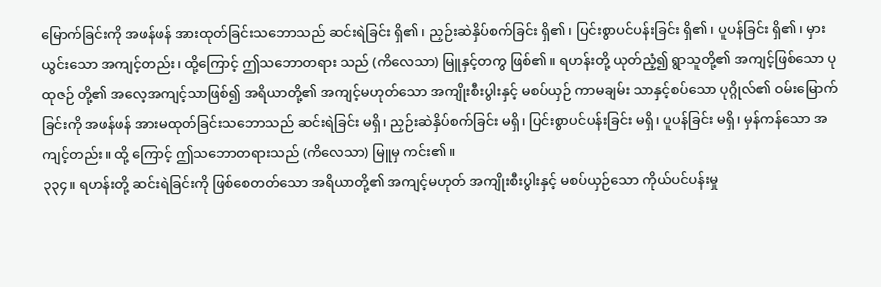မြောက်ခြင်းကို အဖန်ဖန် အားထုတ်ခြင်းသဘောသည် ဆင်းရဲခြင်း ရှိ၏၊ ညှဉ်းဆဲနှိပ်စက်ခြင်း ရှိ၏၊ ပြင်းစွာပင်ပန်းခြင်း ရှိ၏၊ ပူပန်ခြင်း ရှိ၏၊ မှားယွင်းသော အကျင့်တည်း၊ ထို့ကြောင့် ဤသဘောတရား သည် (ကိလေသာ) မြူနှင့်တကွ ဖြစ်၏။ ရဟန်းတို့ ယုတ်ညံ့၍ ရွာသူတို့၏ အကျင့်ဖြစ်သော ပုထုဇဉ် တို့၏ အလေ့အကျင့်သာဖြစ်၍ အရိယာတို့၏ အကျင့်မဟုတ်သော အကျိုးစီးပွါးနှင့် မစပ်ယှဉ် ကာမချမ်း သာနှင့်စပ်သော ပုဂ္ဂိုလ်၏ ဝမ်းမြောက်ခြင်းကို အဖန်ဖန် အားမထုတ်ခြင်းသဘောသည် ဆင်းရဲခြင်း မရှိ၊ ညှဉ်းဆဲနှိပ်စက်ခြင်း မရှိ၊ ပြင်းစွာပင်ပန်းခြင်း မရှိ၊ ပူပန်ခြင်း မရှိ၊ မှန်ကန်သော အကျင့်တည်း။ ထို့ ကြောင့် ဤသဘောတရားသည် (ကိလေသာ) မြူမှ ကင်း၏။
၃၃၄။ ရဟန်းတို့ ဆင်းရဲခြင်းကို ဖြစ်စေတတ်သော အရိယာတို့၏ အကျင့်မဟုတ် အကျိုးစီးပွါးနှင့် မစပ်ယှဉ်သော ကိုယ်ပင်ပန်းမှု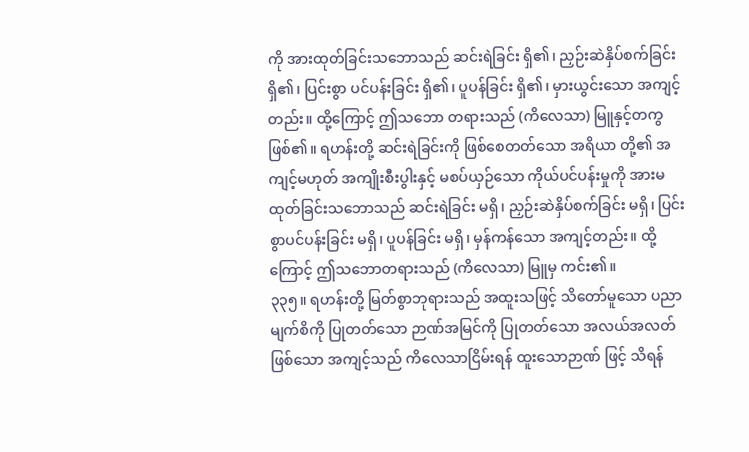ကို အားထုတ်ခြင်းသဘောသည် ဆင်းရဲခြင်း ရှိ၏၊ ညှဉ်းဆဲနှိပ်စက်ခြင်း ရှိ၏၊ ပြင်းစွာ ပင်ပန်းခြင်း ရှိ၏၊ ပူပန်ခြင်း ရှိ၏၊ မှားယွင်းသော အကျင့်တည်း။ ထို့ကြောင့် ဤသဘော တရားသည် (ကိလေသာ) မြူနှင့်တကွ ဖြစ်၏။ ရဟန်းတို့ ဆင်းရဲခြင်းကို ဖြစ်စေတတ်သော အရိယာ တို့၏ အကျင့်မဟုတ် အကျိုးစီးပွါးနှင့် မစပ်ယှဉ်သော ကိုယ်ပင်ပန်းမှုကို အားမထုတ်ခြင်းသဘောသည် ဆင်းရဲခြင်း မရှိ၊ ညှဉ်းဆဲနှိပ်စက်ခြင်း မရှိ၊ ပြင်းစွာပင်ပန်းခြင်း မရှိ၊ ပူပန်ခြင်း မရှိ၊ မှန်ကန်သော အကျင့်တည်း။ ထို့ကြောင့် ဤသဘောတရားသည် (ကိလေသာ) မြူမှ ကင်း၏။
၃၃၅။ ရဟန်းတို့ မြတ်စွာဘုရားသည် အထူးသဖြင့် သိတော်မူသော ပညာမျက်စိကို ပြုတတ်သော ဉာဏ်အမြင်ကို ပြုတတ်သော အလယ်အလတ်ဖြစ်သော အကျင့်သည် ကိလေသာငြိမ်းရန် ထူးသောဉာဏ် ဖြင့် သိရန်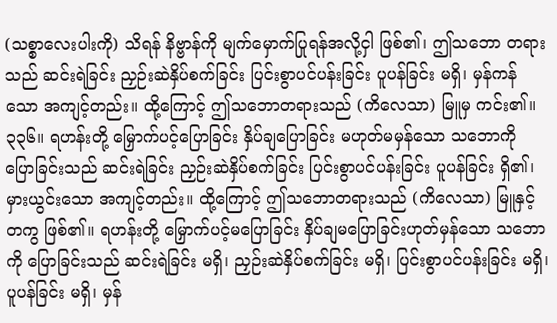(သစ္စာလေးပါးကို) သိရန် နိဗ္ဗာန်ကို မျက်မှောက်ပြုရန်အလို့ငှါ ဖြစ်၏၊ ဤသဘော တရား သည် ဆင်းရဲခြင်း ညှဉ်းဆဲနှိပ်စက်ခြင်း ပြင်းစွာပင်ပန်းခြင်း ပူပန်ခြင်း မရှိ၊ မှန်ကန်သော အကျင့်တည်း။ ထို့ကြောင့် ဤသဘောတရားသည် (ကိလေသာ) မြူမှ ကင်း၏။
၃၃၆။ ရဟန်းတို့ မြှောက်ပင့်ပြောခြင်း နှိပ်ချပြောခြင်း မဟုတ်မမှန်သော သဘောကို ပြောခြင်းသည် ဆင်းရဲခြင်း ညှဉ်းဆဲနှိပ်စက်ခြင်း ပြင်းစွာပင်ပန်းခြင်း ပူပန်ခြင်း ရှိ၏၊ မှားယွင်းသော အကျင့်တည်း။ ထို့ကြောင့် ဤသဘောတရားသည် (ကိလေသာ) မြူနှင့်တကွ ဖြစ်၏။ ရဟန်းတို့ မြှောက်ပင့်မပြောခြင်း နှိပ်ချမပြောခြင်းဟုတ်မှန်သော သဘောကို ပြောခြင်းသည် ဆင်းရဲခြင်း မရှိ၊ ညှဉ်းဆဲနှိပ်စက်ခြင်း မရှိ၊ ပြင်းစွာပင်ပန်းခြင်း မရှိ၊ ပူပန်ခြင်း မရှိ၊ မှန်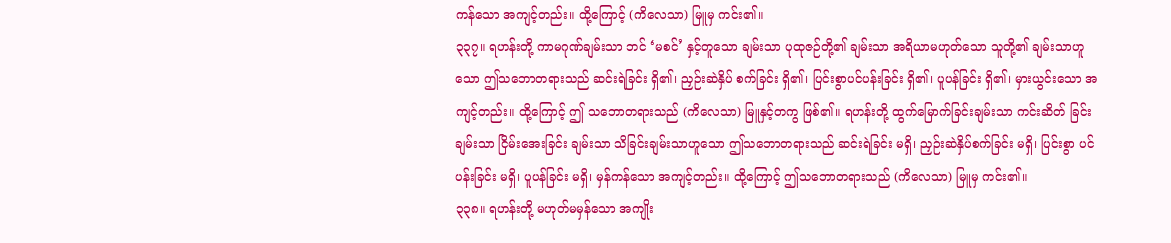ကန်သော အကျင့်တည်း။ ထို့ကြောင့် (ကိလေသာ) မြူမှ ကင်း၏။
၃၃၇။ ရဟန်းတို့ ကာမဂုဏ်ချမ်းသာ ဘင် ‘မစင်’ နှင့်တူသော ချမ်းသာ ပုထုဇဉ်တို့၏ ချမ်းသာ အရိယာမဟုတ်သော သူတို့၏ ချမ်းသာဟူသော ဤသဘောတရားသည် ဆင်းရဲခြင်း ရှိ၏၊ ညှဉ်းဆဲနှိပ် စက်ခြင်း ရှိ၏၊ ပြင်းစွာပင်ပန်းခြင်း ရှိ၏၊ ပူပန်ခြင်း ရှိ၏၊ မှားယွင်းသော အကျင့်တည်း။ ထို့ကြောင့် ဤ သဘောတရားသည် (ကိလေသာ) မြူနှင့်တကွ ဖြစ်၏။ ရဟန်းတို့ ထွက်မြောက်ခြင်းချမ်းသာ ကင်းဆိတ် ခြင်းချမ်းသာ ငြိမ်းအေးခြင်း ချမ်းသာ သိခြင်းချမ်းသာဟူသော ဤသဘောတရားသည် ဆင်းရဲခြင်း မရှိ၊ ညှဉ်းဆဲနှိပ်စက်ခြင်း မရှိ၊ ပြင်းစွာ ပင်ပန်းခြင်း မရှိ၊ ပူပန်ခြင်း မရှိ၊ မှန်ကန်သော အကျင့်တည်း။ ထို့ကြောင့် ဤသဘောတရားသည် (ကိလေသာ) မြူမှ ကင်း၏။
၃၃၈။ ရဟန်းတို့ မဟုတ်မမှန်သော အကျိုး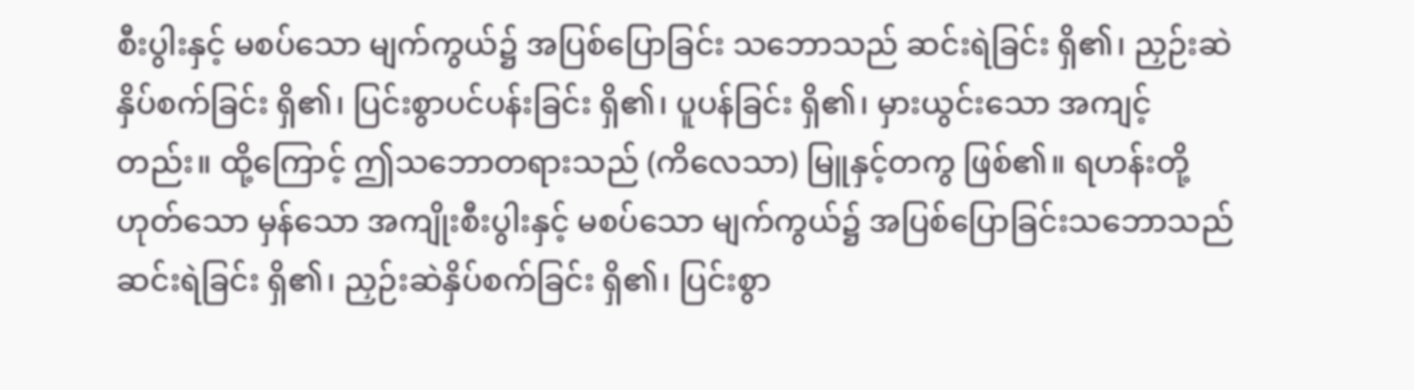စီးပွါးနှင့် မစပ်သော မျက်ကွယ်၌ အပြစ်ပြောခြင်း သဘောသည် ဆင်းရဲခြင်း ရှိ၏၊ ညှဉ်းဆဲနှိပ်စက်ခြင်း ရှိ၏၊ ပြင်းစွာပင်ပန်းခြင်း ရှိ၏၊ ပူပန်ခြင်း ရှိ၏၊ မှားယွင်းသော အကျင့်တည်း။ ထို့ကြောင့် ဤသဘောတရားသည် (ကိလေသာ) မြူနှင့်တကွ ဖြစ်၏။ ရဟန်းတို့ဟုတ်သော မှန်သော အကျိုးစီးပွါးနှင့် မစပ်သော မျက်ကွယ်၌ အပြစ်ပြောခြင်းသဘောသည် ဆင်းရဲခြင်း ရှိ၏၊ ညှဉ်းဆဲနှိပ်စက်ခြင်း ရှိ၏၊ ပြင်းစွာ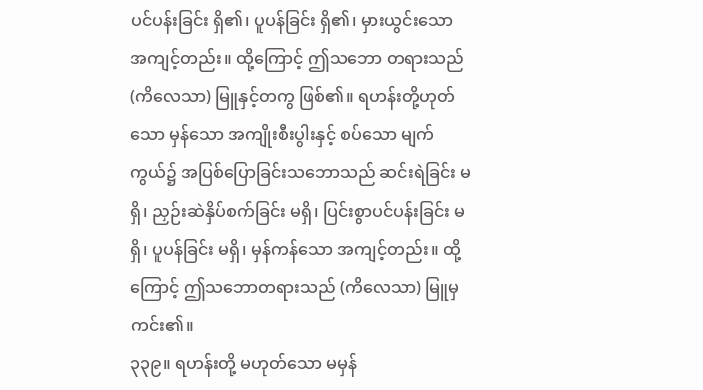ပင်ပန်းခြင်း ရှိ၏၊ ပူပန်ခြင်း ရှိ၏၊ မှားယွင်းသော အကျင့်တည်း။ ထို့ကြောင့် ဤသဘော တရားသည် (ကိလေသာ) မြူနှင့်တကွ ဖြစ်၏။ ရဟန်းတို့ဟုတ် သော မှန်သော အကျိုးစီးပွါးနှင့် စပ်သော မျက်ကွယ်၌ အပြစ်ပြောခြင်းသဘောသည် ဆင်းရဲခြင်း မရှိ၊ ညှဉ်းဆဲနှိပ်စက်ခြင်း မရှိ၊ ပြင်းစွာပင်ပန်းခြင်း မရှိ၊ ပူပန်ခြင်း မရှိ၊ မှန်ကန်သော အကျင့်တည်း။ ထို့ကြောင့် ဤသဘောတရားသည် (ကိလေသာ) မြူမှ ကင်း၏။
၃၃၉။ ရဟန်းတို့ မဟုတ်သော မမှန်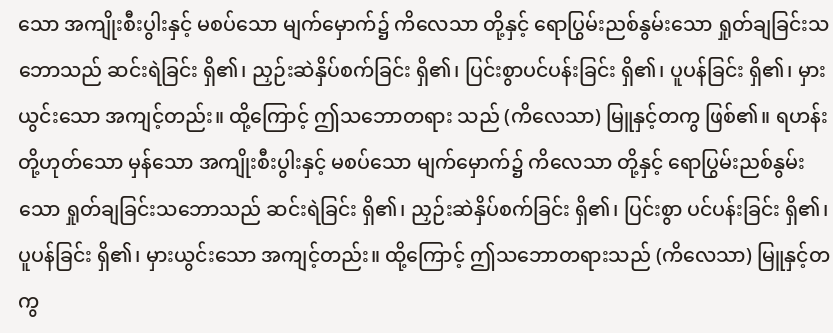သော အကျိုးစီးပွါးနှင့် မစပ်သော မျက်မှောက်၌ ကိလေသာ တို့နှင့် ရောပြွမ်းညစ်နွမ်းသော ရှုတ်ချခြင်းသဘောသည် ဆင်းရဲခြင်း ရှိ၏၊ ညှဉ်းဆဲနှိပ်စက်ခြင်း ရှိ၏၊ ပြင်းစွာပင်ပန်းခြင်း ရှိ၏၊ ပူပန်ခြင်း ရှိ၏၊ မှားယွင်းသော အကျင့်တည်း။ ထို့ကြောင့် ဤသဘောတရား သည် (ကိလေသာ) မြူနှင့်တကွ ဖြစ်၏။ ရဟန်းတို့ဟုတ်သော မှန်သော အကျိုးစီးပွါးနှင့် မစပ်သော မျက်မှောက်၌ ကိလေသာ တို့နှင့် ရောပြွမ်းညစ်နွမ်းသော ရှုတ်ချခြင်းသဘောသည် ဆင်းရဲခြင်း ရှိ၏၊ ညှဉ်းဆဲနှိပ်စက်ခြင်း ရှိ၏၊ ပြင်းစွာ ပင်ပန်းခြင်း ရှိ၏၊ ပူပန်ခြင်း ရှိ၏၊ မှားယွင်းသော အကျင့်တည်း။ ထို့ကြောင့် ဤသဘောတရားသည် (ကိလေသာ) မြူနှင့်တကွ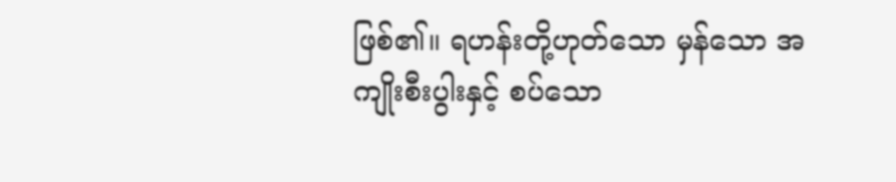ဖြစ်၏။ ရဟန်းတို့ဟုတ်သော မှန်သော အကျိုးစီးပွါးနှင့် စပ်သော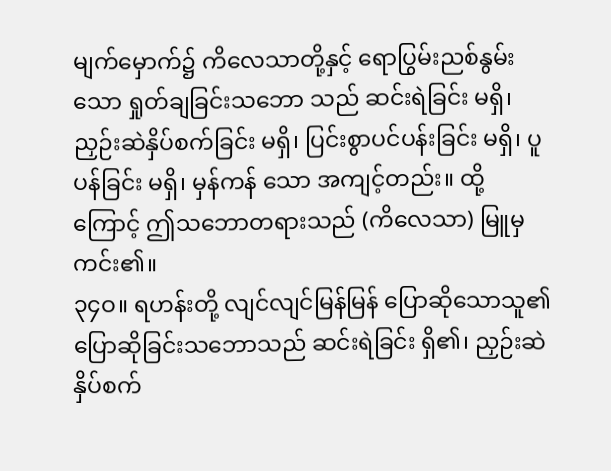မျက်မှောက်၌ ကိလေသာတို့နှင့် ရောပြွမ်းညစ်နွမ်းသော ရှုတ်ချခြင်းသဘော သည် ဆင်းရဲခြင်း မရှိ၊ ညှဉ်းဆဲနှိပ်စက်ခြင်း မရှိ၊ ပြင်းစွာပင်ပန်းခြင်း မရှိ၊ ပူပန်ခြင်း မရှိ၊ မှန်ကန် သော အကျင့်တည်း။ ထို့ကြောင့် ဤသဘောတရားသည် (ကိလေသာ) မြူမှ ကင်း၏။
၃၄ဝ။ ရဟန်းတို့ လျင်လျင်မြန်မြန် ပြောဆိုသောသူ၏ ပြောဆိုခြင်းသဘောသည် ဆင်းရဲခြင်း ရှိ၏၊ ညှဉ်းဆဲနှိပ်စက်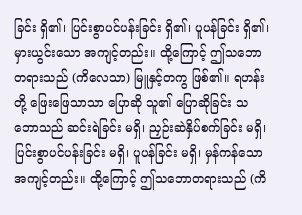ခြင်း ရှိ၏၊ ပြင်းစွာပင်ပန်းခြင်း ရှိ၏၊ ပူပန်ခြင်း ရှိ၏၊ မှားယွင်းသော အကျင့်တည်း။ ထို့ကြောင့် ဤသဘောတရားသည် (ကိလေသာ) မြူနှင့်တကွ ဖြစ်၏။ ရဟန်းတို့ ဖြေးဖြေသာသာ ပြောဆို သူ၏ ပြောဆိုခြင်း သဘောသည် ဆင်းရဲခြင်း မရှိ၊ ညှဉ်းဆဲနှိပ်စက်ခြင်း မရှိ၊ ပြင်းစွာပင်ပန်းခြင်း မရှိ၊ ပူပန်ခြင်း မရှိ၊ မှန်ကန်သော အကျင့်တည်း။ ထို့ကြောင့် ဤသဘောတရားသည် (ကိ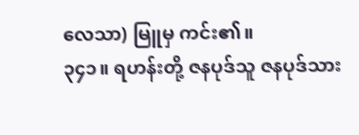လေသာ) မြူမှ ကင်း၏။
၃၄၁။ ရဟန်းတို့ ဇနပုဒ်သူ ဇနပုဒ်သား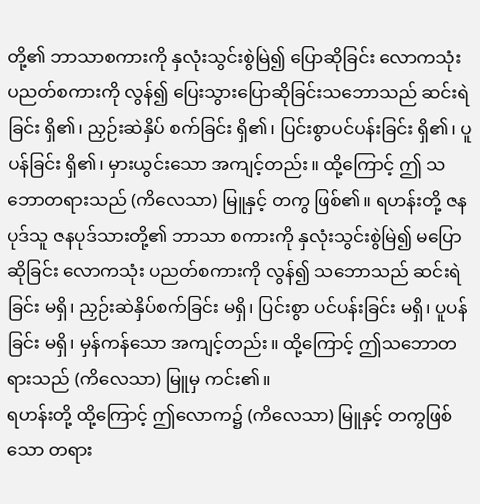တို့၏ ဘာသာစကားကို နှလုံးသွင်းစွဲမြဲ၍ ပြောဆိုခြင်း လောကသုံး ပညတ်စကားကို လွန်၍ ပြေးသွားပြောဆိုခြင်းသဘောသည် ဆင်းရဲခြင်း ရှိ၏၊ ညှဉ်းဆဲနှိပ် စက်ခြင်း ရှိ၏၊ ပြင်းစွာပင်ပန်းခြင်း ရှိ၏၊ ပူပန်ခြင်း ရှိ၏၊ မှားယွင်းသော အကျင့်တည်း။ ထို့ကြောင့် ဤ သဘောတရားသည် (ကိလေသာ) မြူနှင့် တကွ ဖြစ်၏။ ရဟန်းတို့ ဇနပုဒ်သူ ဇနပုဒ်သားတို့၏ ဘာသာ စကားကို နှလုံးသွင်းစွဲမြဲ၍ မပြောဆိုခြင်း လောကသုံး ပညတ်စကားကို လွန်၍ သဘောသည် ဆင်းရဲခြင်း မရှိ၊ ညှဉ်းဆဲနှိပ်စက်ခြင်း မရှိ၊ ပြင်းစွာ ပင်ပန်းခြင်း မရှိ၊ ပူပန်ခြင်း မရှိ၊ မှန်ကန်သော အကျင့်တည်း။ ထို့ကြောင့် ဤသဘောတရားသည် (ကိလေသာ) မြူမှ ကင်း၏။
ရဟန်းတို့ ထို့ကြောင့် ဤလောက၌ (ကိလေသာ) မြူနှင့် တကွဖြစ်သော တရား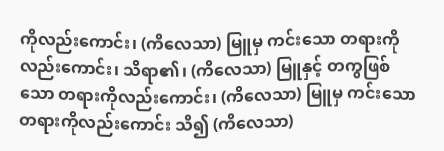ကိုလည်းကောင်း၊ (ကိလေသာ) မြူမှ ကင်းသော တရားကိုလည်းကောင်း၊ သိရာ၏၊ (ကိလေသာ) မြူနှင့် တကွဖြစ်သော တရားကိုလည်းကောင်း၊ (ကိလေသာ) မြူမှ ကင်းသော တရားကိုလည်းကောင်း သိ၍ (ကိလေသာ)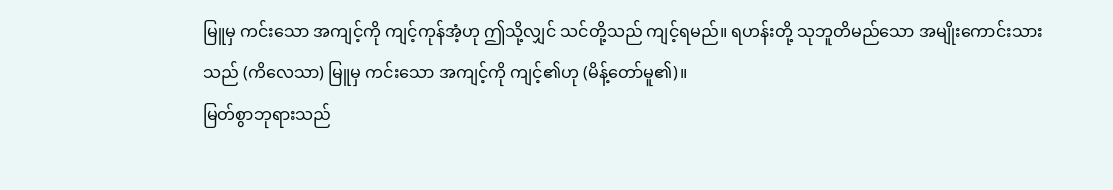မြူမှ ကင်းသော အကျင့်ကို ကျင့်ကုန်အံ့ဟု ဤသို့လျှင် သင်တို့သည် ကျင့်ရမည်။ ရဟန်းတို့ သုဘူတိမည်သော အမျိုးကောင်းသားသည် (ကိလေသာ) မြူမှ ကင်းသော အကျင့်ကို ကျင့်၏ဟု (မိန့်တော်မူ၏)။
မြတ်စွာဘုရားသည်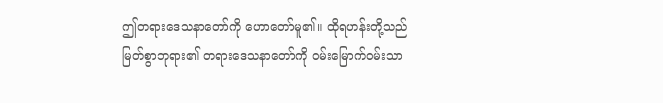ဤတရားဒေသနာတော်ကို ဟောတော်မူ၏။ ထိုရဟန်းတို့သည် မြတ်စွာဘုရား၏ တရားဒေသနာတော်ကို ဝမ်းမြောက်ဝမ်းသာ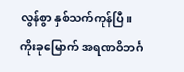လွန်စွာ နှစ်သက်ကုန်ပြီ။
ကိုးခုမြောက် အရဏဝိဘင်္ဂ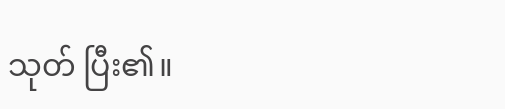သုတ် ပြီး၏။